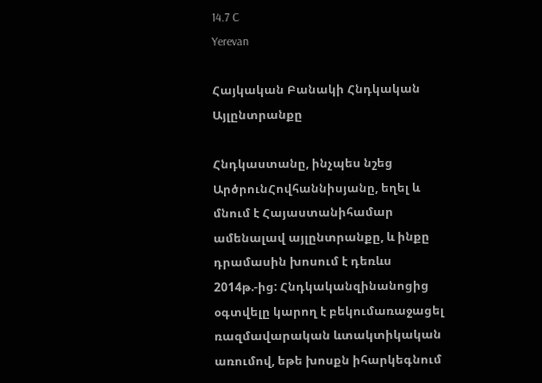14.7 C
Yerevan

Հայկական Բանակի Հնդկական Այլընտրանքը

Հնդկաստանը, ինչպես նշեց ԱրծրունՀովհաննիսյանը, եղել և մնում է Հայաստանիհամար ամենալավ այլընտրանքը, և ինքը դրամասին խոսում է դեռևս 2014թ.-ից: Հնդկականզինանոցից օգտվելը կարող է բեկումառաջացել ռազմավարական ևտակտիկական առումով, եթե խոսքն իհարկեգնում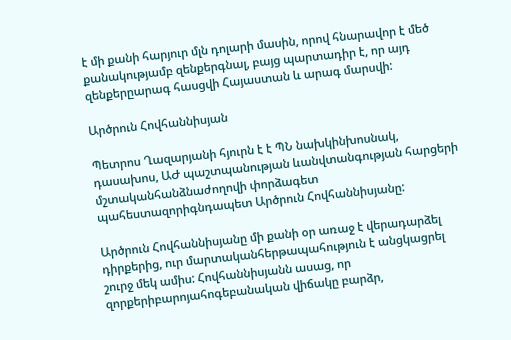է մի քանի հարյուր մլն դոլարի մասին, որով հնարավոր է մեծ քանակությամբ զենքերգնալ, բայց պարտադիր է, որ այդ զենքերըարագ հասցվի Հայաստան և արագ մարսվի:

Արծրուն Հովհաննիսյան

Պետրոս Ղազարյանի հյուրն է է ՊՆ նախկինխոսնակ, դասախոս, ԱԺ պաշտպանության ևանվտանգության հարցերի մշտականհանձնաժողովի փորձագետ պահեստազորիգնդապետ Արծրուն Հովհաննիսյանը:

Արծրուն Հովհաննիսյանը մի քանի օր առաջ է վերադարձել դիրքերից, ուր մարտականհերթապահություն է անցկացրել շուրջ մեկ ամիս: Հովհաննիսյանն ասաց, որ զորքերիբարոյահոգեբանական վիճակը բարձր,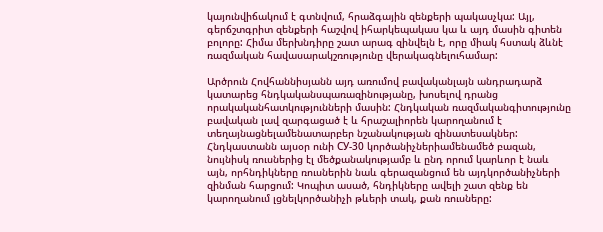կայունվիճակում է գտնվում, հրաձգային զենքերի պակասչկա: Այլ, գերճշտգրիտ զենքերի հաշվով իհարկեպակաս կա և այդ մասին գիտեն բոլորը: Հիմա մերխնդիրը շատ արագ զինվելն է, որը միակ հստակ ձևնէ ռազմական հավասարակշռությունը վերակագնելուհամար:

Արծրուն Հովհաննիսյանն այդ առումով բավականլայն անդրադարձ կատարեց հնդկականսպառազինությանը, խոսելով դրանց որակականհատկությունների մասին: Հնդկական ռազմականգիտությունը բավական լավ զարգացած է և հրաշալիորեն կարողանում է տեղայնացնելամենատարբեր նշանակության զինատեսակներ: Հնդկաստանն այսօր ունի СУ-30 կործանիչներիամենամեծ բազան, նույնիսկ ռուսներից էլ մեծքանակությամբ և ընդ որում կարևոր է նաև այն, որհնդիկները ռուսներին նաև գերազանցում են այդկործանիչների զինման հարցում: Կոպիտ ասած, հնդիկները ավելի շատ զենք են կարողանում լցնելկործանիչի թևերի տակ, քան ռուսները: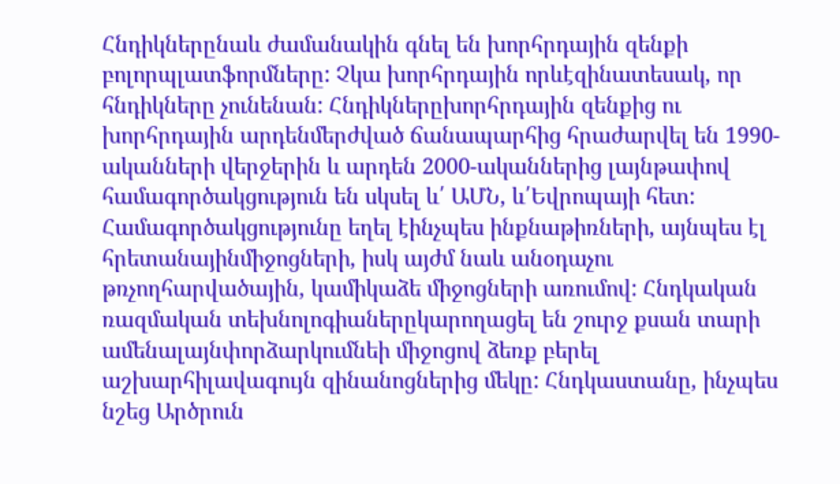Հնդիկներընաև ժամանակին գնել են խորհրդային զենքի բոլորպլատֆորմները: Չկա խորհրդային որևէզինատեսակ, որ հնդիկները չունենան: Հնդիկներըխորհրդային զենքից ու խորհրդային արդենմերժված ճանապարհից հրաժարվել են 1990-ականների վերջերին և արդեն 2000-ականներից լայնթափով համագործակցություն են սկսել և՛ ԱՄՆ, և՛Եվրոպայի հետ: Համագործակցությունը եղել էինչպես ինքնաթիռների, այնպես էլ հրետանայինմիջոցների, իսկ այժմ նաև անօդաչու թռչողհարվածային, կամիկաձե միջոցների առումով: Հնդկական ռազմական տեխնոլոգիաներըկարողացել են շուրջ քսան տարի ամենալայնփորձարկումնեի միջոցով ձեռք բերել աշխարհիլավագույն զինանոցներից մեկը: Հնդկաստանը, ինչպես նշեց Արծրուն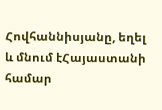Հովհաննիսյանը, եղել և մնում էՀայաստանի համար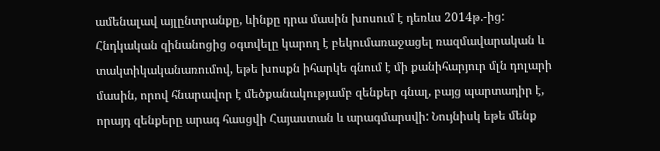ամենալավ այլընտրանքը, ևինքը դրա մասին խոսում է դեռևս 2014թ.-ից: Հնդկական զինանոցից օգտվելը կարող է բեկումառաջացել ռազմավարական և տակտիկականառումով, եթե խոսքն իհարկե գնում է մի քանիհարյուր մլն դոլարի մասին, որով հնարավոր է մեծքանակությամբ զենքեր գնալ, բայց պարտադիր է, որայդ զենքերը արագ հասցվի Հայաստան և արագմարսվի: Նույնիսկ եթե մենք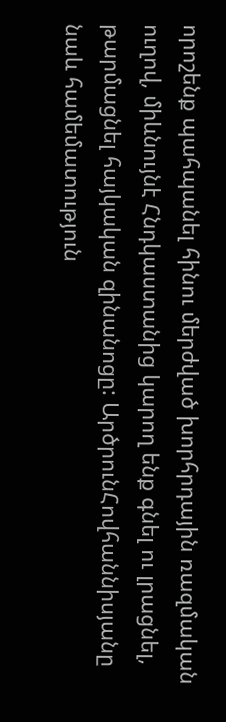որոշենք պահպանել հինու մերժված խորհրդային ռազմական ուղով, միևնույնէ Հնդկաստանից կարող ենք գնել ու լրացնել, թարմացնել հայկական զինանոցը: ԱրծրունՀովհաննիսյանը նաև համեմատություն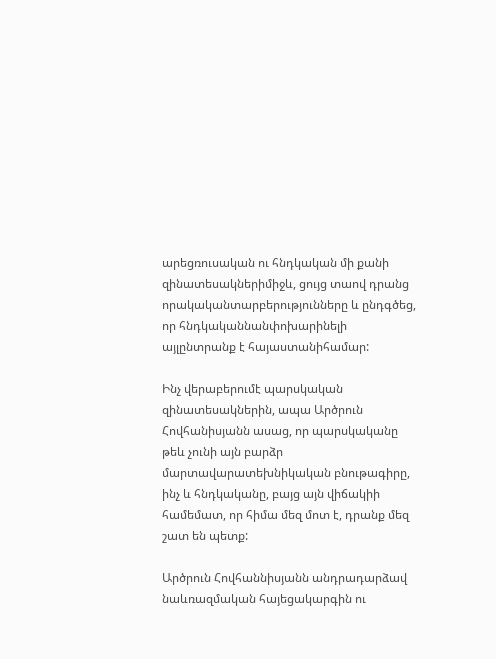արեցռուսական ու հնդկական մի քանի զինատեսակներիմիջև, ցույց տաով դրանց որակականտարբերությունները և ընդգծեց, որ հնդկականնանփոխարինելի այլընտրանք է հայաստանիհամար:

Ինչ վերաբերումէ պարսկական զինատեսակներին, ապա Արծրուն Հովհանիսյանն ասաց, որ պարսկականը թեև չունի այն բարձր մարտավարատեխնիկական բնութագիրը, ինչ և հնդկականը, բայց այն վիճակիի համեմատ, որ հիմա մեզ մոտ է, դրանք մեզ շատ են պետք:

Արծրուն Հովհաննիսյանն անդրադարձավ նաևռազմական հայեցակարգին ու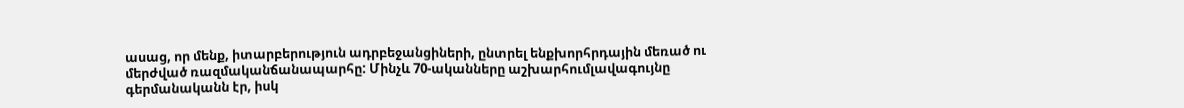ասաց, որ մենք, իտարբերություն ադրբեջանցիների, ընտրել ենքխորհրդային մեռած ու մերժված ռազմականճանապարհը: Մինչև 70-ականները աշխարհումլավագույնը գերմանականն էր, իսկ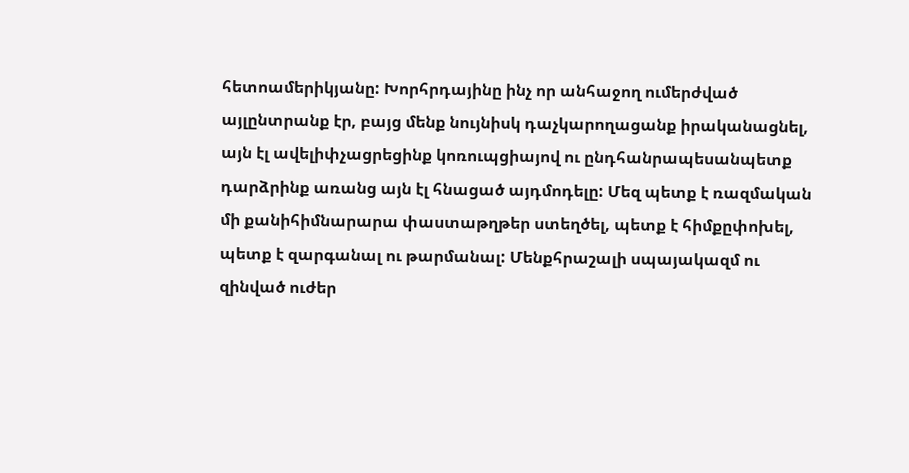հետոամերիկյանը: Խորհրդայինը ինչ որ անհաջող ումերժված այլընտրանք էր, բայց մենք նույնիսկ դաչկարողացանք իրականացնել, այն էլ ավելիփչացրեցինք կոռուպցիայով ու ընդհանրապեսանպետք դարձրինք առանց այն էլ հնացած այդմոդելը: Մեզ պետք է ռազմական մի քանիհիմնարարա փաստաթղթեր ստեղծել, պետք է հիմքըփոխել, պետք է զարգանալ ու թարմանալ: Մենքհրաշալի սպայակազմ ու զինված ուժեր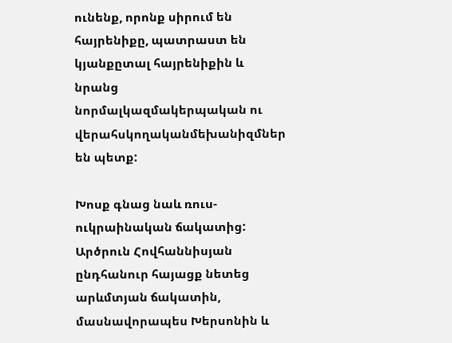ունենք, որոնք սիրում են հայրենիքը, պատրաստ են կյանքըտալ հայրենիքին և նրանց նորմալկազմակերպական ու վերահսկողականմեխանիզմներ են պետք:

Խոսք գնաց նաև ռուս-ուկրաինական ճակատից: Արծրուն Հովհաննիսյան ընդհանուր հայացք նետեց արևմտյան ճակատին, մասնավորապես Խերսոնին և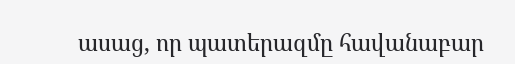ասաց, որ պատերազմը հավանաբար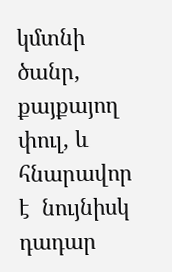կմտնի ծանր, քայքայող փուլ, և հնարավոր է  նույնիսկ դադար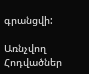գրանցվի:

Առնչվող Հոդվածներ